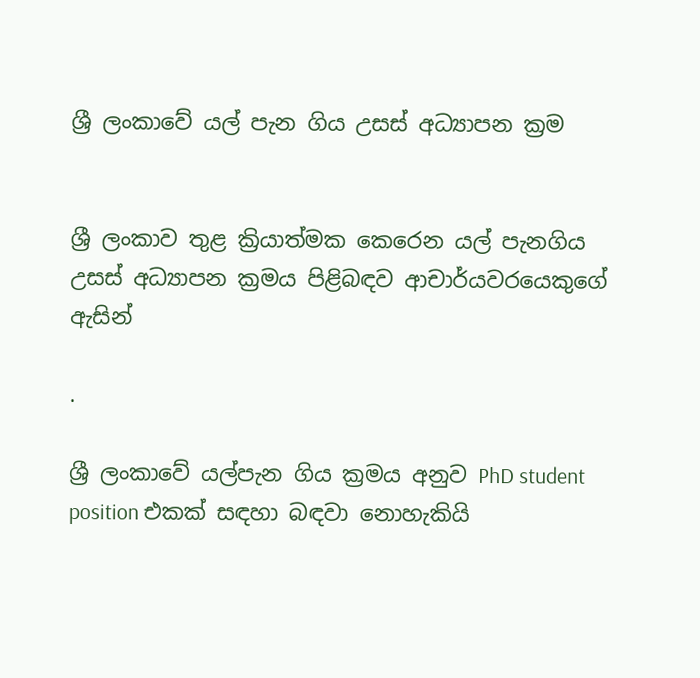ශ්‍රී ලංකාවේ යල් පැන ගිය උසස් අධ්‍යාපන ක්‍රම


ශ්‍රී ලංකාව තුළ ක්‍රියාත්මක කෙරෙන යල් පැනගිය උසස් අධ්‍යාපන ක්‍රමය පිළිබඳව ආචාර්යවරයෙකුගේ ඇසින්

.

ශ්‍රී ලංකාවේ යල්පැන ගිය ක්‍රමය අනුව PhD student position එකක් සඳහා බඳවා නොහැකියි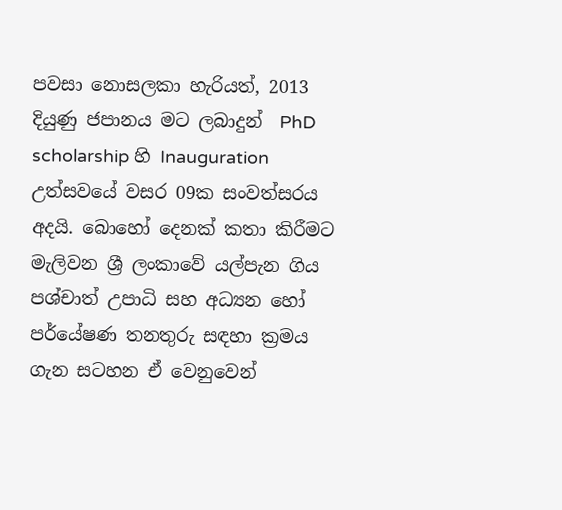පවසා නොසලකා හැරියත්, 2013 දියුණු ජපානය මට ලබාදුන්  PhD scholarship හි Inauguration උත්සවයේ වසර 09ක සංවත්සරය අදයි. බොහෝ දෙනක් කතා කිරීමට මැලිවන ශ්‍රී ලංකාවේ යල්පැන ගිය පශ්චාත් උපාධි සහ අධ්‍යන හෝ පර්යේෂණ තනතුරු සඳහා ක්‍රමය ගැන සටහන ඒ වෙනුවෙන්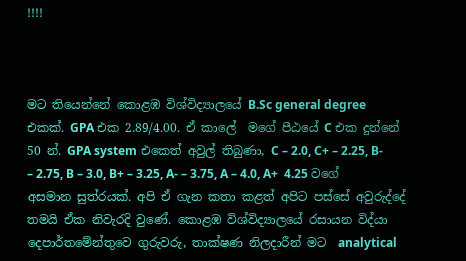!!!!



මට තියෙන්නේ කොළඹ විශ්විද්‍යාලයේ B.Sc general degree එකක්. GPA එක 2.89/4.00. ඒ කාලේ  මගේ පීඨයේ C එක දුන්නේ 50 න්. GPA system එකෙත් අවුල් තිබුණා, C – 2.0, C+ – 2.25, B- – 2.75, B – 3.0, B+ – 3.25, A- – 3.75, A – 4.0, A+  4.25 වගේ අසමාන සුත්රයක්. අපි ඒ ගැන කතා කළත් අපිට පස්සේ අවුරුද්දේ තමයි ඒක නිවැරදි වුණේ. කොළඹ විශ්විද්‍යාලයේ රසායන විද්යා දෙපාර්තමේන්තුවෙ ගුරුවරු, තාක්ෂණ නිලදාරීන් මට  analytical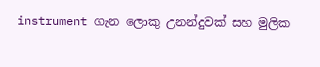instrument ගැන ලොකු උනන්දුවක් සහ මුලික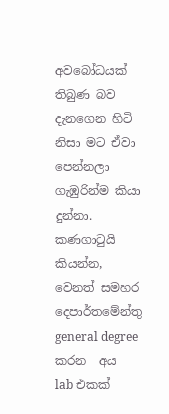අවබෝධයක් තිබුණ බව දැනගෙන හිටි නිසා මට ඒවා පෙන්නලා ගැඹුරින්ම කියා දුන්නා. කණගාටුයි කියන්න, වෙනත් සමහර දෙපාර්තමේන්තු general degree කරන  අය  lab එකක්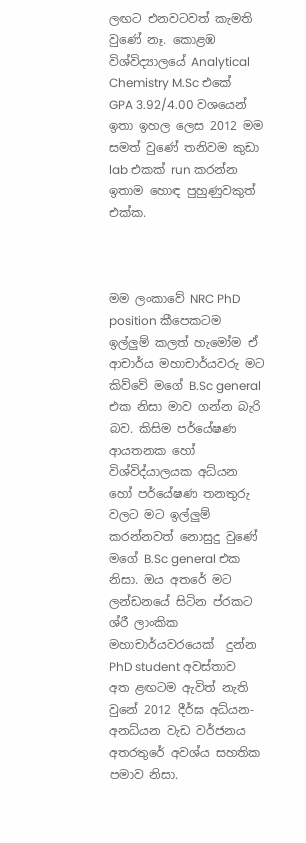ලඟට එනවටවත් කැමති වුණේ නෑ. කොළඹ විශ්විද්‍යාලයේ Analytical Chemistry M.Sc එකේ GPA 3.92/4.00 වශයෙන් ඉතා ඉහල ලෙස 2012 මම සමත් වුණේ තනිවම කුඩා lab එකක් run කරන්න  ඉතාම හොඳ පුහුණුවකුත් එක්ක.



මම ලංකාවේ NRC PhD position කීපෙකටම ඉල්ලුම් කලත් හැමෝම ඒ ආචාර්ය මහාචාර්යවරු මට කිව්වේ මගේ B.Sc general එක නිසා මාව ගන්න බැරි බව. කිසිම පර්යේෂණ ආයතනක හෝ විශ්විද්යාලයක අධ්යන හෝ පර්යේෂණ තනතුරු වලට මට ඉල්ලුම් කරන්නවත් නොසුදු වුණේ මගේ B.Sc general එක නිසා. ඔය අතරේ මට ලන්ඩනයේ සිටින ප්රකට ශ්රී ලාංකික මහාචාර්යවරයෙක්  දුන්න PhD student අවස්තාව අත ළඟටම ඇවිත් නැති වුනේ 2012 දීර්ඝ අධ්යන-අනධ්යන වැඩ වර්ජනය අතරතුරේ අවශ්ය සහතික පමාව නිසා.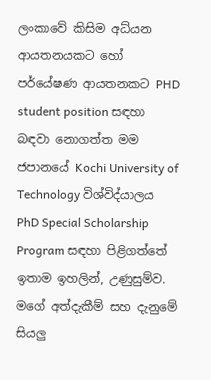ලංකාවේ කිසිම අධ්යන ආයතනයකට හෝ පර්යේෂණ ආයතනකට PHD student position සඳහා බඳවා නොගත්ත මම ජපානයේ Kochi University of Technology විශ්විද්යාලය PhD Special Scholarship Program සඳහා පිළිගත්තේ ඉතාම ඉහලින්, උණුසුම්ව. මගේ අත්දැකීම් සහ දැනුමේ සියලු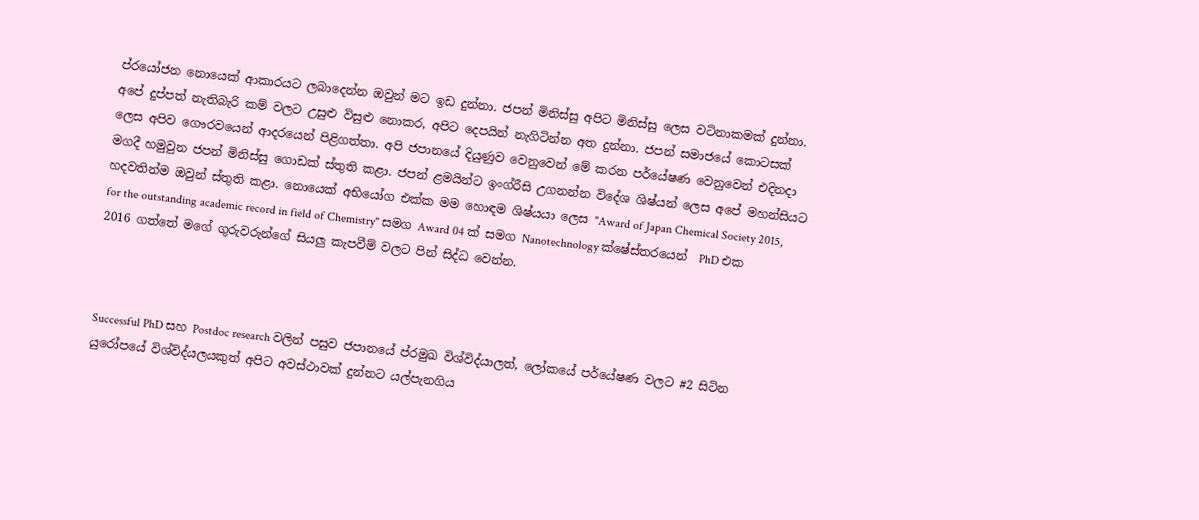ප්රයෝජන නොයෙක් ආකාරයට ලබාදෙන්න ඔවුන් මට ඉඩ දුන්නා. ජපන් මිනිස්සු අපිට මිනිස්සු ලෙස වටිනාකමක් දුන්නා. අපේ දුප්පත් නැතිබැරි කම් වලට උසුළු විසුළු නොකර, අපිට දෙපයින් නැගිටින්න අත දුන්නා. ජපන් සමාජයේ කොටසක් ලෙස අපිව ගෞරවයෙන් ආදරයෙන් පිළිගත්තා. අපි ජපානයේ දියුණුව වෙනුවෙන් මේ කරන පර්යේෂණ වෙනුවෙන් එදිනදා මගදී හමුවුන ජපන් මිනිස්සු ගොඩක් ස්තුති කළා. ජපන් ළමයින්ට ඉංග්රීසි උගනන්න විදේශ ශිෂ්යන් ලෙස අපේ මහන්සියට හදවතින්ම ඔවුන් ස්තුති කළා. නොයෙක් අභියෝග එක්ක මම හොඳම ශිෂ්යයා ලෙස "Award of Japan Chemical Society 2015, for the outstanding academic record in field of Chemistry" සමග Award 04 ක් සමග Nanotechnology ක්ෂේස්තරයෙන්  PhD එක 2016 ගත්තේ මගේ ගුරුවරුන්ගේ සියලු කැපවීම් වලට පින් සිද්ධ වෙන්න.



Successful PhD සහ Postdoc research වලින් පසුව ජපානයේ ප්රමුඛ විශ්විද්යාලත්, ලෝකයේ පර්යේෂණ වලට #2 සිටින යුරෝපයේ විශ්විද්යලයකුත් අපිට අවස්ථාවක් දුන්නට යල්පැනගිය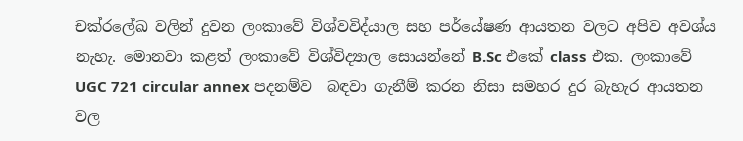චක්රලේඛ වලින් දුවන ලංකාවේ විශ්වවිද්යාල සහ පර්යේෂණ ආයතන වලට අපිව අවශ්ය නැහැ. මොනවා කළත් ලංකාවේ විශ්විද්‍යාල සොයන්නේ B.Sc එකේ class එක. ලංකාවේ UGC 721 circular annex පදනම්ව  බඳවා ගැනීම් කරන නිසා සමහර දුර බැහැර ආයතන වල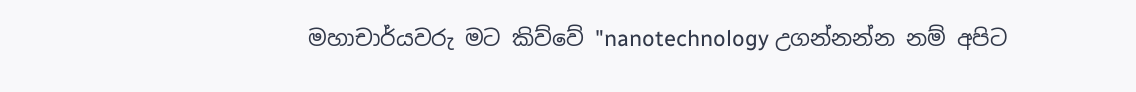මහාචාර්යවරු මට කිව්වේ "nanotechnology උගන්නන්න නම් අපිට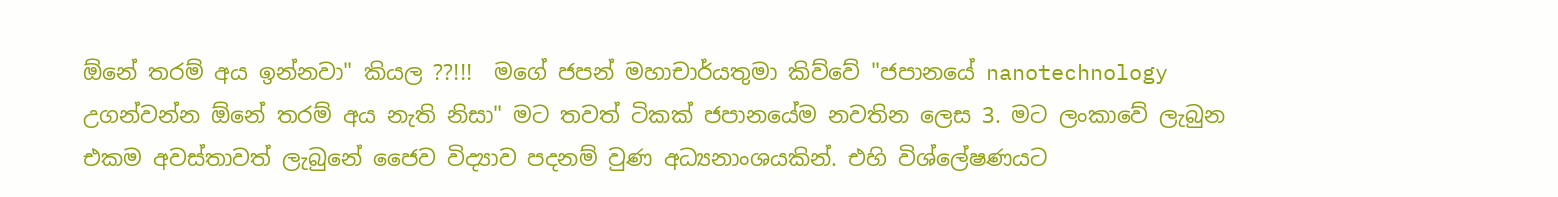ඕනේ තරම් අය ඉන්නවා" කියල ??!!!  මගේ ජපන් මහාචාර්යතුමා කිව්වේ "ජපානයේ nanotechnology උගන්වන්න ඕනේ තරම් අය නැති නිසා" මට තවත් ටිකක් ජපානයේම නවතින ලෙස 3. මට ලංකාවේ ලැබුන එකම අවස්තාවත් ලැබුනේ ජෛව විද්‍යාව පදනම් වුණ අධ්‍යනාංශයකින්. එහි විශ්ලේෂණයට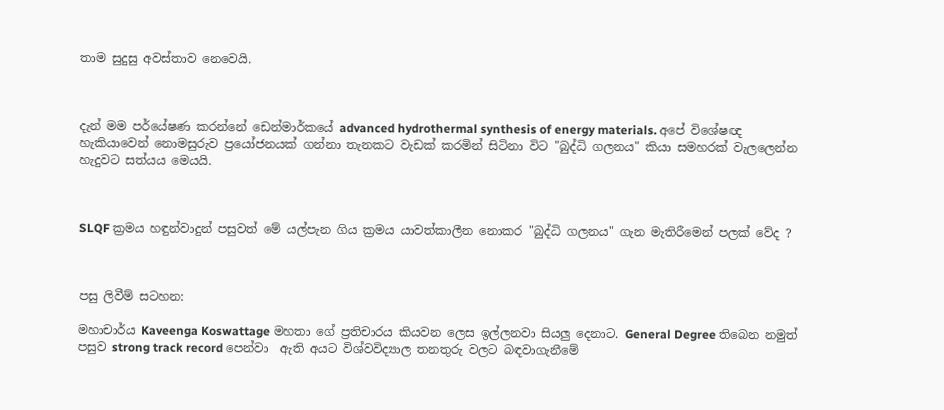තාම සුදුසු අවස්තාව නෙවෙයි.



දැන් මම පර්යේෂණ කරන්නේ ඩෙන්මාර්කයේ advanced hydrothermal synthesis of energy materials. අපේ විශේෂඥ හැකියාවෙන් නොමසුරුව ප්‍රයෝජනයක් ගන්නා තැනකට වැඩක් කරමින් සිටිනා විට "බුද්ධි ගලනය" කියා සමහරක් වැලලෙන්න හැදුවට සත්යය මෙයයි.



SLQF ක්‍රමය හඳුන්වාදුන් පසුවත් මේ යල්පැන ගිය ක්‍රමය යාවත්කාලීන නොකර "බුද්ධි ගලනය" ගැන මැතිරීමෙන් පලක් වේද ?



පසු ලිවීම් සටහන:

මහාචාර්ය Kaveenga Koswattage මහතා ගේ ප්‍රතිචාරය කියවන ලෙස ඉල්ලනවා සියලු දෙනාට. General Degree තිබෙන නමුත් පසුව strong track record පෙන්වා  ඇති අයට විශ්වවිද්‍යාල තනතුරු වලට බඳවාගැනීමේ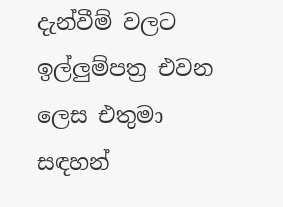දැන්වීම් වලට ඉල්ලුම්පත්‍ර එවන ලෙස එතුමා සඳහන්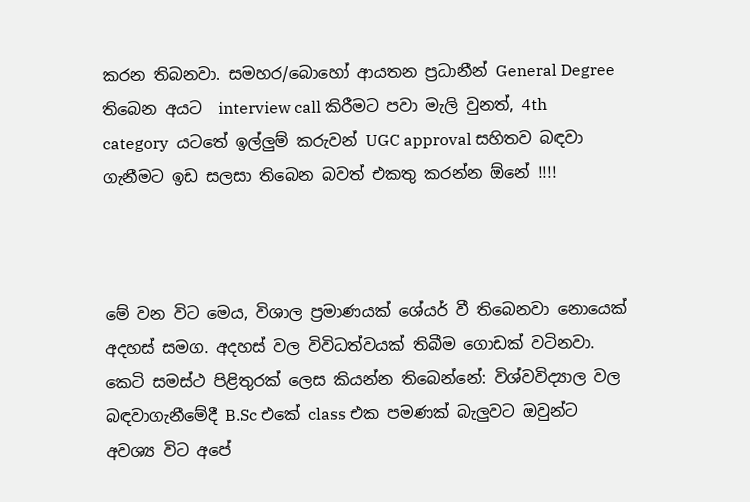කරන තිබනවා. සමහර/බොහෝ ආයතන ප්‍රධානීන් General Degree තිබෙන අයට  interview call කිරීමට පවා මැලි වුනත්, 4th category  යටතේ ඉල්ලුම් කරුවන් UGC approval සහිතව බඳවා ගැනීමට ඉඩ සලසා තිබෙන බවත් එකතු කරන්න ඕනේ !!!!



මේ වන විට මෙය, විශාල ප්‍රමාණයක් ශේයර් වී තිබෙනවා නොයෙක් අදහස් සමග. අදහස් වල විවිධත්වයක් තිබීම ගොඩක් වටිනවා. කෙටි සමස්ථ පිළිතුරක් ලෙස කියන්න තිබෙන්නේ: විශ්වවිද්‍යාල වල බඳවාගැනීමේදී B.Sc එකේ class එක පමණක් බැලුවට ඔවුන්ට අවශ්‍ය විට අපේ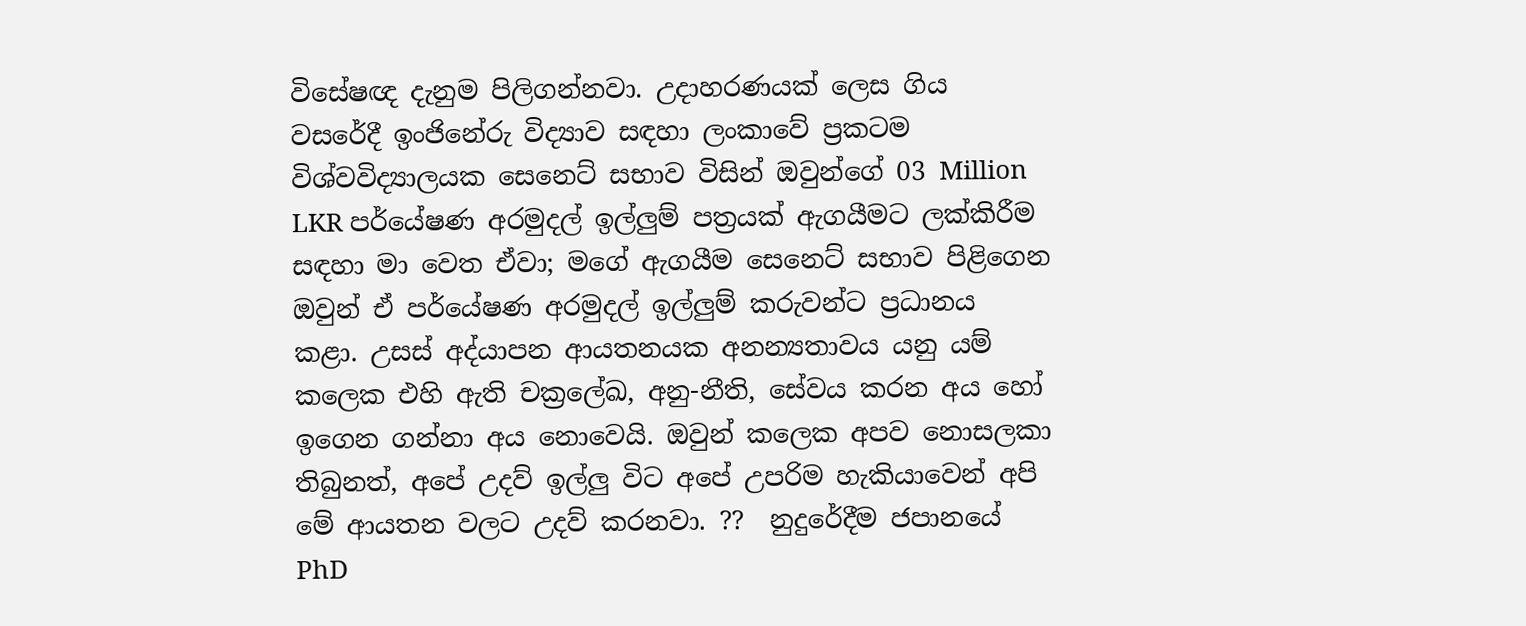විසේෂඥ දැනුම පිලිගන්නවා. උදාහරණයක් ලෙස ගිය වසරේදී ඉංජිනේරු විද්‍යාව සඳහා ලංකාවේ ප්‍රකටම විශ්වවිද්‍යාලයක සෙනෙට් සභාව විසින් ඔවුන්ගේ 03 Million LKR පර්යේෂණ අරමුදල් ඉල්ලුම් පත්‍රයක් ඇගයීමට ලක්කිරීම සඳහා මා වෙත ඒවා; මගේ ඇගයීම සෙනෙට් සභාව පිළිගෙන ඔවුන් ඒ පර්යේෂණ අරමුදල් ඉල්ලුම් කරුවන්ට ප්‍රධානය කළා. උසස් අද්යාපන ආයතනයක අනන්‍යතාවය යනු යම් කලෙක එහි ඇති චක්‍රලේඛ, අනු-නීති, සේවය කරන අය හෝ ඉගෙන ගන්නා අය නොවෙයි. ඔවුන් කලෙක අපව නොසලකා තිබුනත්, අපේ උදව් ඉල්ලු විට අපේ උපරිම හැකියාවෙන් අපි මේ ආයතන වලට උදව් කරනවා. ??  නුදුරේදීම ජපානයේ PhD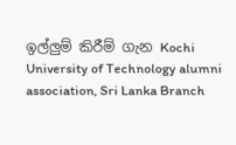ඉල්ලුම් කිරීම් ගැන Kochi University of Technology alumni association, Sri Lanka Branch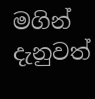මගින් දැනුවත්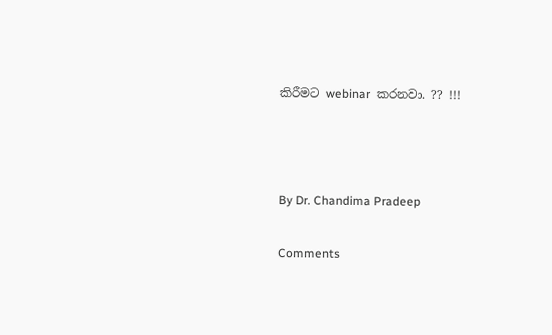කිරීමට webinar  කරනවා. ?? !!!



By Dr. Chandima Pradeep

Comments